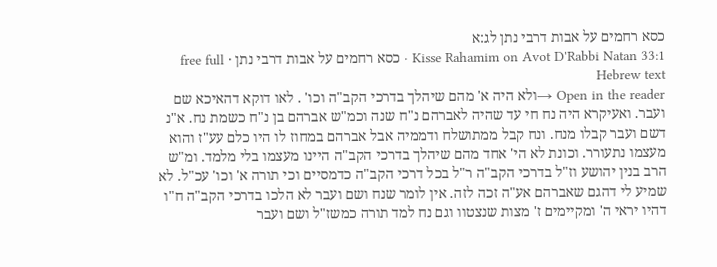כסא רחמים על אבות דרבי נתן לג:א
Kisse Rahamim on Avot D'Rabbi Natan 33:1 · כסא רחמים על אבות דרבי נתן · free full Hebrew text
Open in the reader →ולא היה א' מהם שיהלך בדרכי הקב"ה וכו' . לאו דוקא דהאיכא שם ועבר. ואעיקרא היה נח חי עד שהיה לאברהם נ"ח שנה וכמ"ש אברהם בן נ"ח כשמת נח. א"נ דשם ועבר קבלו מנח. ונח קבל ממתושלח ודממיה אבל אברהם במחוז לו היו כלם עע"ז והוא מעצמו נתעורר. וכונת לא הי' אחד מהם שיהלך בדרכי הקב"ה היינו מעצמו בלי מלמד. ומ"ש הרב בנין יהושע וז"ל בדרכי הקב"ה ר"ל בכל דרכי הקב"ה כדמסיים וכי תורה א' וכו' עכ"ל. לא שמיע לי דהגם שאברהם אע"ה זכה לזה. אין לומר שנח ושם ועבר לא הלכו בדרכי הקב"ה ח"ו דהיו יראי ה' ומקיימים ז' מצות שנצטוו וגם נח למד תורה כמשז"ל ושם ועבר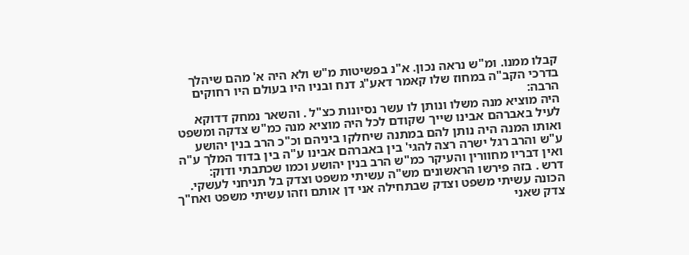קבלו ממנו. ומ"ש נראה נכון. א"נ בפשיטות מ"ש ולא היה א' מהם שיהלך בדרכי הקב"ה במחוז שלו קאמר דאע"ג דנח ובניו היו בעולם היו רחוקים הרבה:
היה מוציא מנה משלו ונותן לו עשר נסיונות כצ"ל . והשאר נמחק דדוקא לעיל באברהם אבינו שייך שקודם לכל היה מוציא מנה כמ"ש צדקה ומשפט ואותו המנה היה נותן להם במתנה שיחלקו ביניהם וכ"כ הרב בנין יהושע ע"ש והרב רגל ישרה רצה להגי' בין באברהם אבינו ע"ה בין בדוד המלך ע"ה ואין דבריו מחוורין והעיקר כמ"ש הרב בנין יהושע וכמו שכתבתי ודוק:
דרש . בזה פירשו הראשונים מש"ה עשיתי משפט וצדק בל תניחני לעשקי. הכונה עשיתי משפט וצדק שבתחילה אני דן אותם וזהו עשיתי משפט ואח"ך צדק שאני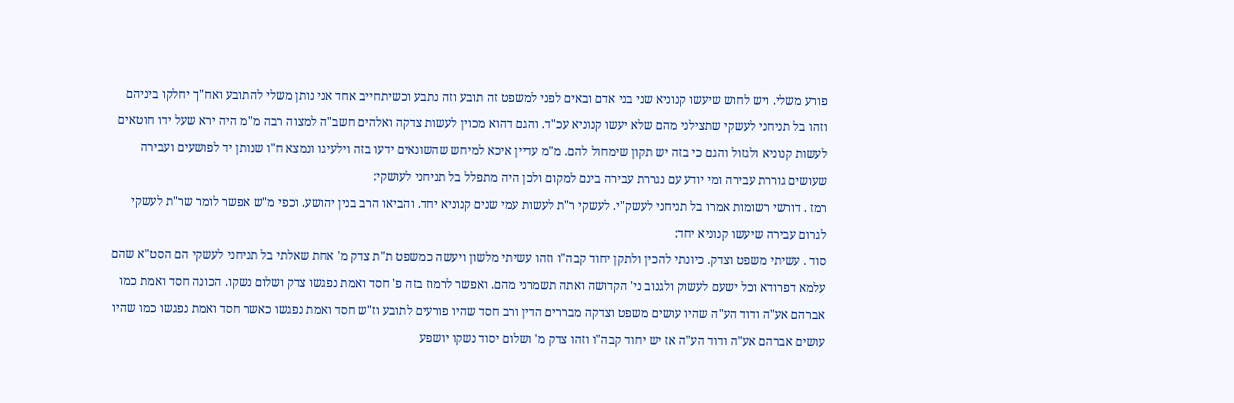פורע משלי. ויש לחוש שיעשו קנוניא שני בני אדם ובאים לפני למשפט זה תובע וזה נתבע וכשיתחייב אחד אני נותן משלי להתובע ואח"ך יחלקו ביניהם וזהו בל תניחני לעשקי שתצילני מהם שלא יעשו קנוניא עכ"ד. והגם דהוא מכוין לעשות צדקה ואלהים חשב"ה למצוה רבה מ"מ היה ירא שעל ידו חוטאים לעשות קנוניא ולגזול והגם כי בזה יש תקון שימחול להם. מ"מ עדיין איכא למיחש שהשונאים ידעו בזה וילעיגו ונמצא ח"ו שנותן יד לפושעים ועבירה שעושים גוררת עבירה ומי יודע עם נגררת עבירה בינם למקום ולכן היה מתפלל בל תניחני לעושקי:
רמז . דורשי רשומות אמרו בל תניחני לעשק"י. לעשקי ר"ת לעשות עמי שנים קנוניא יחד. והביאו הרב בנין יהושע. וכפי מ"ש אפשר לומר שר"ת לעשקי לגרום עבירה שיעשו קנוניא יחד:
סוד . עשיתי משפט וצדק. כיונתי להכין ולתקן יחוד קבה"ו וזהו עשיתי מלשון ויעשה כמשפט ת"ת צדק מ' אחת שאלתי בל תניחני לעשקי הם הסט"א שהם עלמא דפרודא וכל ישעם לעשוק ולגנוב ני' הקדושה ואתה תשמרני מהם. ואפשר לרמוז בזה פ' חסד ואמת נפגשו צדק ושלום נשקו. הכונה חסד ואמת כמו אברהם אע"ה ודוד הע"ה שהיו עושים משפט וצדקה מבררים הדין ורב חסד שהיו פורעים לתובע וז"ש חסד ואמת נפגשו כאשר חסד ואמת נפגשו כמו שהיו עושים אברהם אע"ה ודוד הע"ה אז יש יחוד קבה"ו וזהו צדק מ' ושלום יסוד נשקו יושפע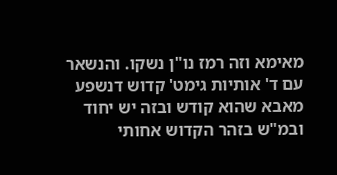מאימא וזה רמז נו"ן נשקו. והנשאר עם ד' אותיות גימט' קדוש דנשפע מאבא שהוא קודש ובזה יש יחוד ובמ"ש בזהר הקדוש אחותי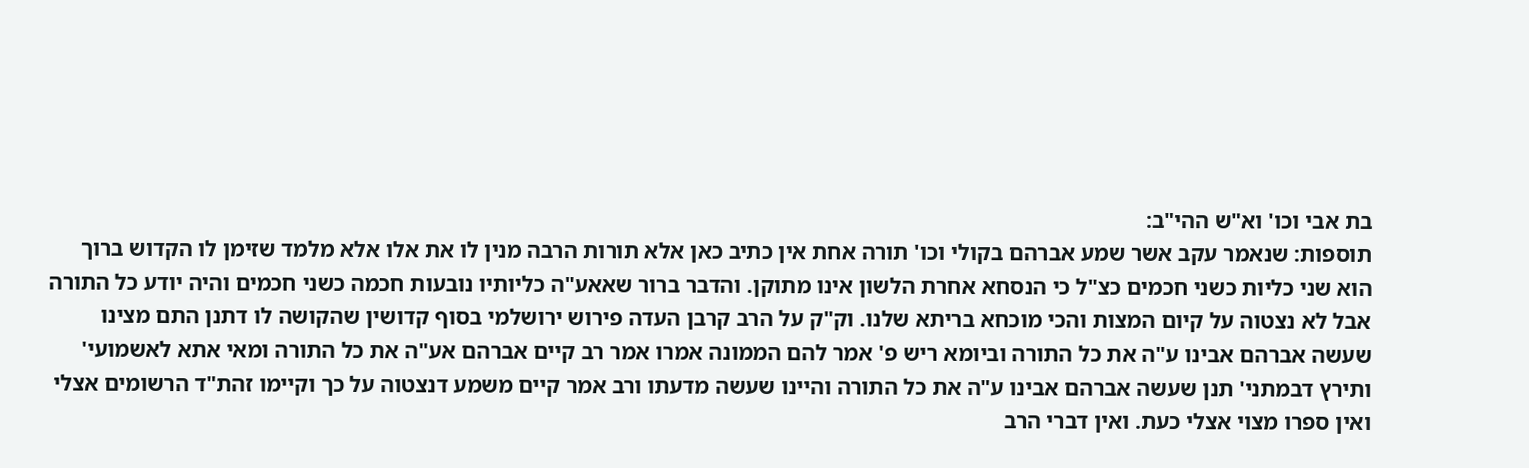בת אבי וכו' וא"ש ההי"ב:
תוספות: שנאמר עקב אשר שמע אברהם בקולי וכו' תורה אחת אין כתיב כאן אלא תורות הרבה מנין לו את אלו אלא מלמד שזימן לו הקדוש ברוך הוא שני כליות כשני חכמים כצ"ל כי הנסחא אחרת הלשון אינו מתוקן. והדבר ברור שאאע"ה כליותיו נובעות חכמה כשני חכמים והיה יודע כל התורה אבל לא נצטוה על קיום המצות והכי מוכחא בריתא שלנו. וק"ק על הרב קרבן העדה פירוש ירושלמי בסוף קדושין שהקושה לו דתנן התם מצינו שעשה אברהם אבינו ע"ה את כל התורה וביומא ריש פ' אמר להם הממונה אמרו אמר רב קיים אברהם אע"ה את כל התורה ומאי אתא לאשמועי' ותירץ דבמתני' תנן שעשה אברהם אבינו ע"ה את כל התורה והיינו שעשה מדעתו ורב אמר קיים משמע דנצטוה על כך וקיימו זהת"ד הרשומים אצלי ואין ספרו מצוי אצלי כעת. ואין דברי הרב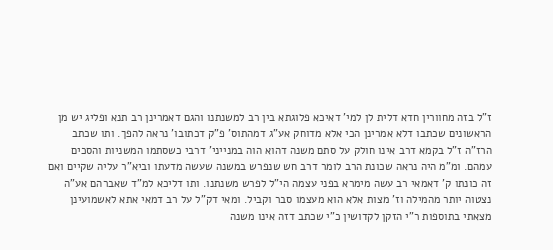ז"ל בזה מחוורין חדא דלית לן למי' דאיכא פלוגתא בין רב למשנתנו והגם דאמרינן רב תנא ופליג יש מן הראשונים שכתבו דלא אמרינן הכי אלא מדוחק אע"ג דמהתוס' פ"ק דכתובו' נראה להפך. ותו שכתב הרז"ה ז"ל בקמא דרב אינו חולק על סתם משנה דהוא הוה במנייני' דרבי כשסתמו המשניות והסכים עמהם. ומ"מ היה נראה שכונת הרב לומר דרב חש שנפרש במשנה שעשה מדעתו וביא"ר עליה שקיים ואם זה כונתו ק' דאמאי רב עשה מימרא בפני עצמה הי"ל לפרש משנתנו. ותו דליכא למ"ד שאברהם אע"ה נצטוה יותר מהמילה וז' מצות אלא הוא מעצמו סבר וקביל. ומאי דק"ל על רב דמאי אתא לאשמועינן מצאתי בתוספות ר"י הזקן לקדושין כ"י שכתב דזה אינו משנה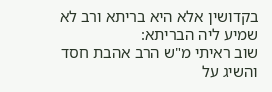בקדושין אלא היא בריתא ורב לא שמיע ליה הבריתא:
שוב ראיתי מ"ש הרב אהבת חסד והשיג על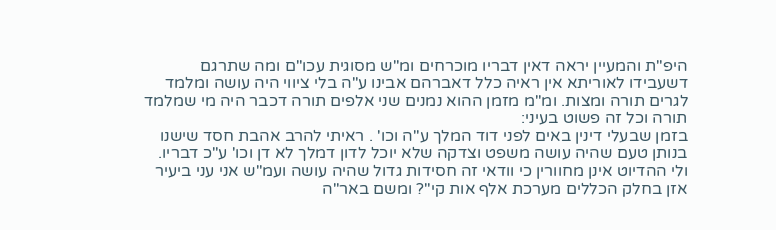היפ"ת והמעיין יראה דאין דבריו מוכרחים ומ"ש מסוגית עכו"ם ומה שתרגם דשעבידו לאוריתא אין ראיה כלל דאברהם אבינו ע"ה בלי ציווי היה עושה ומלמד לגרים תורה ומצות. ומ"מ מזמן ההוא נמנים שני אלפים תורה דכבר היה מי שמלמד תורה וכל זה פשוט בעיני:
בזמן שבעלי דינין באים לפני דוד המלך ע"ה וכו' . ראיתי להרב אהבת חסד שישנו בנותן טעם שהיה עושה משפט וצדקה שלא יוכל לדון דמלך לא דן וכו' ע"כ דבריו. ולי ההדיוט אינן מחוורין כי וודאי זה חסידות גדול שהיה עושה ועמ"ש אני עני ביעיר אזן בחלק הכללים מערכת אלף אות קי"? ומשם באר"ה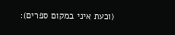(וכעת איני במקום ספרים):